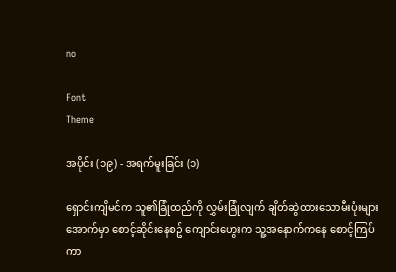no

Font
Theme

အပိုင်း (၁၉) - အရက်မူးခြင်း (၁)

ရှောင်းကျိမင်က သူ၏ခြုံထည်ကို လွှမ်းခြုံလျက် ချိတ်ဆွဲထားသောမီးပုံးများအောက်မှာ စောင့်ဆိုင်းနေစဥ် ကျောင်းဟွေးက သူ့အနောက်ကနေ စောင့်ကြပ်ကာ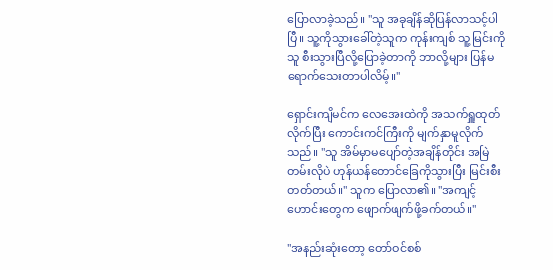ပြောလာခဲ့သည်။ "သူ အခုချိန်ဆိုပြန်လာသင့်ပါပြီ။ သူ့ကိုသွားခေါ်တဲ့သူက ကုန်းကျစ် သူ့မြင်းကိုသူ စီးသွားပြီလို့ပြောခဲ့တာကို ဘာလို့များ ပြန်မရောက်သေးတာပါလိမ့်။"

ရှောင်းကျိမင်က လေအေးထဲကို အသက်ရှူထုတ်လိုက်ပြီး ကောင်းကင်ကြီးကို မျက်နှာမူလိုက်သည်။ "သူ အိမ်မှာမပျော်တဲ့အချိန်တိုင်း အမြဲတမ်းလိုပဲ ဟုန်ယန်တောင်ခြေကိုသွားပြီး မြင်းစီးတတ်တယ်။" သူက ပြောလာ၏။ "အကျင့်ဟောင်းတွေက ဖျောက်ဖျက်ဖို့ခက်တယ်။"

"အနည်းဆုံးတော့ တော်ဝင်စစ်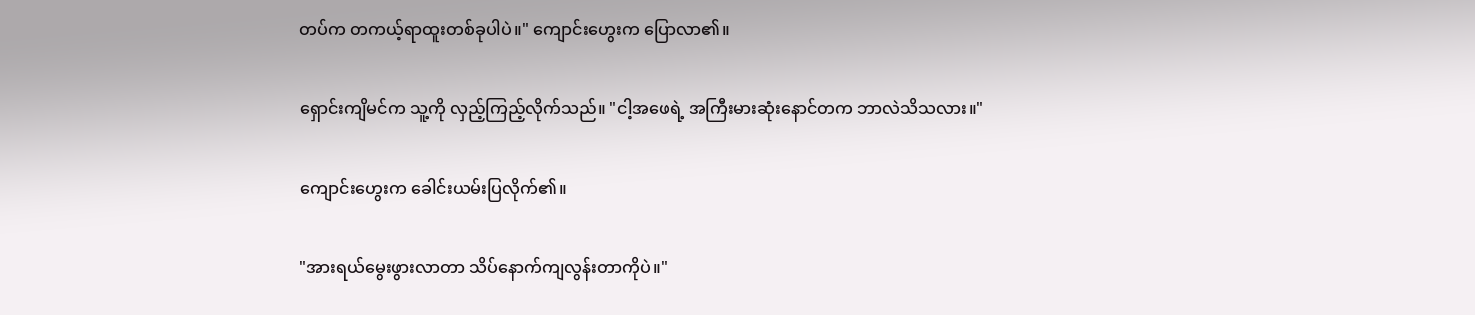တပ်က တကယ့်ရာထူးတစ်ခုပါပဲ။" ကျောင်းဟွေးက ပြောလာ၏။

ရှောင်းကျိမင်က သူ့ကို လှည့်ကြည့်လိုက်သည်။ "ငါ့အဖေရဲ့ အကြီးမားဆုံးနောင်တက ဘာလဲသိသလား။"

ကျောင်းဟွေးက ခေါင်းယမ်းပြလိုက်၏။

"အားရယ်မွေးဖွားလာတာ သိပ်နောက်ကျလွန်းတာကိုပဲ။"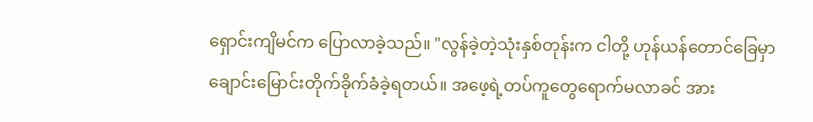ရှောင်းကျိမင်က ပြောလာခဲ့သည်။ "လွန်ခဲ့တဲ့သုံးနှစ်တုန်းက ငါတို့ ဟုန်ယန်တောင်ခြေမှာ ချောင်းမြောင်းတိုက်ခိုက်ခံခဲ့ရတယ်။ အဖေ့ရဲ့တပ်ကူတွေရောက်မလာခင် အား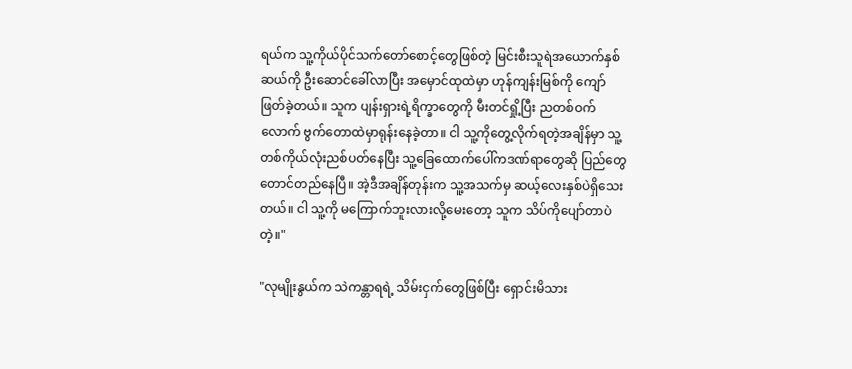ရယ်က သူ့ကိုယ်ပိုင်သက်တော်စောင့်တွေဖြစ်တဲ့ မြင်းစီးသူရဲအယောက်နှစ်ဆယ်ကို ဦးဆောင်ခေါ်လာပြီး အမှောင်ထုထဲမှာ ဟုန်ကျန်းမြစ်ကို ကျော်ဖြတ်ခဲ့တယ်။ သူက ပျန်းရှားရဲ့ရိက္ခာတွေကို မီးတင်ရှို့ပြီး ညတစ်ဝက်လောက် ဗွက်တောထဲမှာရုန်းနေခဲ့တာ။ ငါ သူ့ကိုတွေ့လိုက်ရတဲ့အချိန်မှာ သူ့တစ်ကိုယ်လုံးညစ်ပတ်နေပြီး သူ့ခြေထောက်ပေါ်ကဒဏ်ရာတွေဆို ပြည်တွေတောင်တည်နေပြီ။ အဲ့ဒီအချိန်တုန်းက သူ့အသက်မှ ဆယ့်လေးနှစ်ပဲရှိသေးတယ်။ ငါ သူ့ကို မကြောက်ဘူးလားလို့မေးတော့ သူက သိပ်ကိုပျော်တာပဲတဲ့။"

"လုမျိုးနွယ်က သဲကန္တာရရဲ့ သိမ်းငှက်တွေဖြစ်ပြီး ရှောင်းမိသား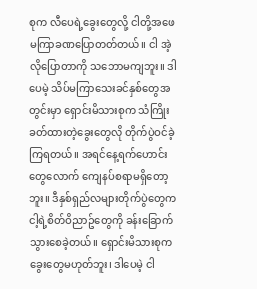စုက လီပေရဲ့ခွေးတွေလို့ ငါတို့အဖေ မကြာခဏပြောတတ်တယ်။ ငါ အဲ့လိုပြောတာကို သဘောမကျဘူး။ ဒါပေမဲ့ သိပ်မကြာသေးခင်နှစ်တွေအတွင်းမှာ ရှောင်းမိသားစုက သံကြိုးခတ်ထားတဲ့ခွေးတွေလို တိုက်ပွဲဝင်ခဲ့ကြရတယ်။ အရင်နေ့ရက်ဟောင်းတွေလောက် ကျေနပ်စရာမရှိတော့ဘူး။ ဒီနှစ်ရှည်လများတိုက်ပွဲတွေက ငါ့ရဲ့စိတ်ဝိညာဥ်တွေကို ခန်းခြောက်သွားစေခဲ့တယ်။ ရှောင်းမိသားစုက ခွေးတွေမဟုတ်ဘူး၊ ဒါပေမဲ့ ငါ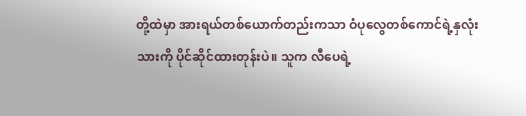တို့ထဲမှာ အားရယ်တစ်ယောက်တည်းကသာ ဝံပုလွေတစ်ကောင်ရဲ့နှလုံးသားကို ပိုင်ဆိုင်ထားတုန်းပဲ။ သူက လီပေရဲ့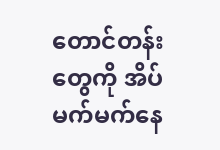တောင်တန်းတွေကို အိပ်မက်မက်နေ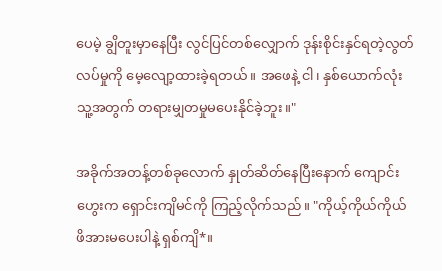ပေမဲ့ ချွိတူးမှာနေပြီး လွင်ပြင်တစ်လျှောက် ဒုန်းစိုင်းနှင်ရတဲ့လွတ်လပ်မှုကို မေ့လျော့ထားခဲ့ရတယ်။ အဖေနဲ့ ငါ၊ နှစ်ယောက်လုံး သူ့အတွက် တရားမျှတမှုမပေးနိုင်ခဲ့ဘူး။"

အခိုက်အတန့်တစ်ခုလောက် နှုတ်ဆိတ်နေပြီးနောက် ကျောင်းဟွေးက ရှောင်းကျိမင်ကို ကြည့်လိုက်သည်။ "ကိုယ့်ကိုယ်ကိုယ် ဖိအားမပေးပါနဲ့ ရှစ်ကျိ*။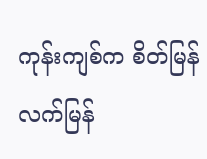ကုန်းကျစ်က စိတ်မြန်လက်မြန်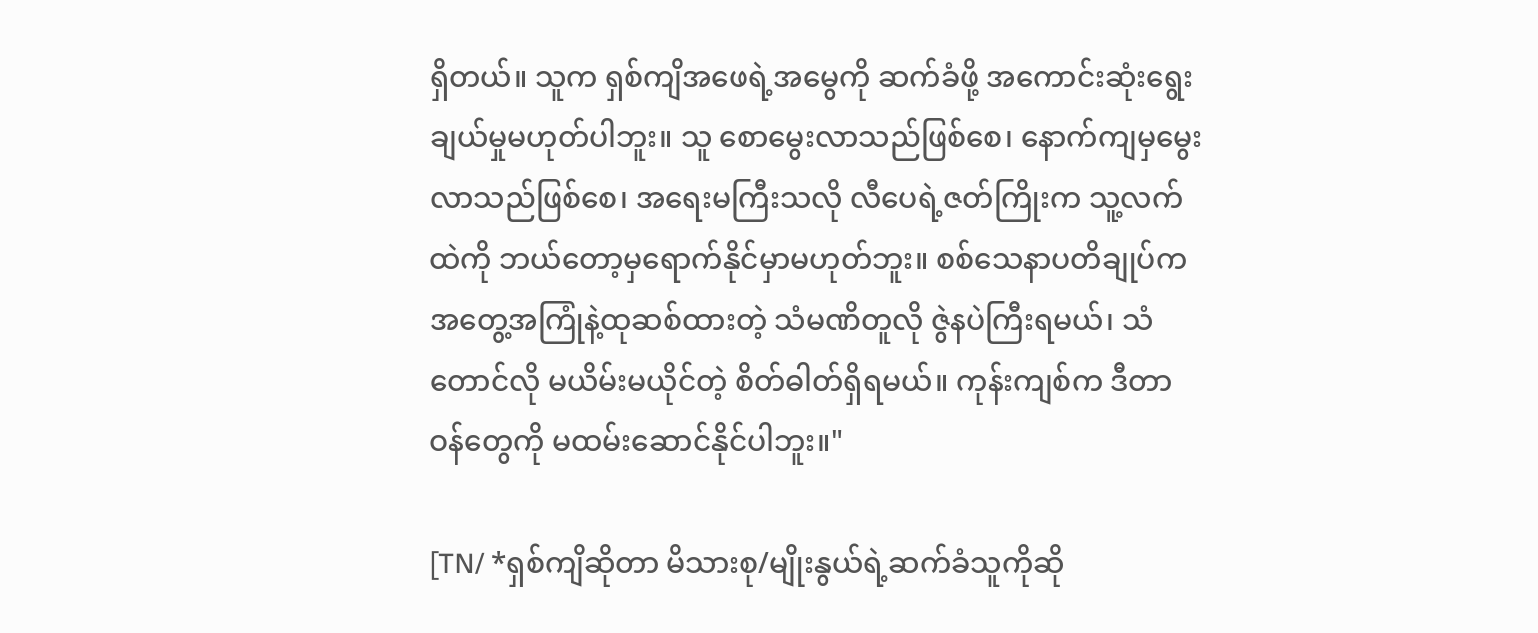ရှိတယ်။ သူက ရှစ်ကျိအဖေရဲ့အမွေကို ဆက်ခံဖို့ အကောင်းဆုံးရွေးချယ်မှုမဟုတ်ပါဘူး။ သူ စောမွေးလာသည်ဖြစ်စေ၊ နောက်ကျမှမွေးလာသည်ဖြစ်စေ၊ အရေးမကြီးသလို လီပေရဲ့ဇတ်ကြိုးက သူ့လက်ထဲကို ဘယ်တော့မှရောက်နိုင်မှာမဟုတ်ဘူး။ စစ်သေနာပတိချုပ်က အတွေ့အကြုံနဲ့ထုဆစ်ထားတဲ့ သံမဏိတူလို ဇွဲနပဲကြီးရမယ်၊ သံတောင်လို မယိမ်းမယိုင်တဲ့ စိတ်ဓါတ်ရှိရမယ်။ ကုန်းကျစ်က ဒီတာဝန်တွေကို မထမ်းဆောင်နိုင်ပါဘူး။"

[TN/ *ရှစ်ကျိဆိုတာ မိသားစု/မျိုးနွယ်ရဲ့ဆက်ခံသူကိုဆို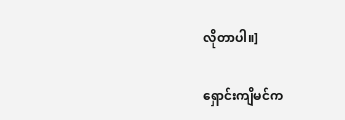လိုတာပါ။]

ရှောင်းကျိမင်က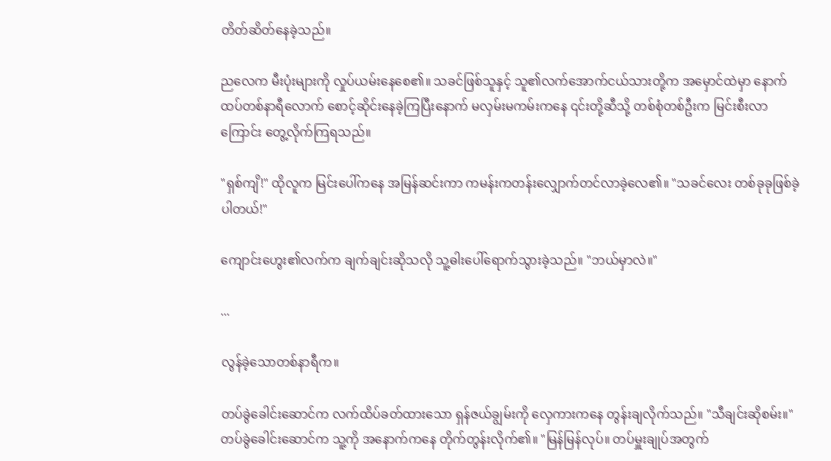တိတ်ဆိတ်နေခဲ့သည်။

ညလေက မီးပုံးများကို လှုပ်ယမ်းနေစေ၏။ သခင်ဖြစ်သူနှင့် သူ၏လက်အောက်ငယ်သားတို့က အမှောင်ထဲမှာ နောက်ထပ်တစ်နာရီလောက် စောင့်ဆိုင်းနေခဲ့ကြပြီးနောက် မလှမ်းမကမ်းကနေ ၎င်းတို့ဆီသို့ တစ်စုံတစ်ဦးက မြင်းစီးလာကြောင်း တွေ့လိုက်ကြရသည်။

"ရှစ်ကျိ!" ထိုလူက မြင်းပေါ်ကနေ အမြန်ဆင်းကာ ကမန်းကတန်းလျှောက်တင်လာခဲ့လေ၏။ "သခင်လေး တစ်ခုခုဖြစ်ခဲ့ပါတယ်!"

ကျောင်းဟွေး၏လက်က ချက်ချင်းဆိုသလို သူ့ဓါးပေါ်ရောက်သွားခဲ့သည်။ "ဘယ်မှာလဲ။"

...

လွန်ခဲ့သောတစ်နာရီက။

တပ်ခွဲခေါင်းဆောင်က လက်ထိပ်ခတ်ထားသော ရှန်ဇယ်ချွမ်းကို လှေကားကနေ တွန်းချလိုက်သည်။ "သီချင်းဆိုစမ်း။" တပ်ခွဲခေါင်းဆောင်က သူ့ကို အနောက်ကနေ တိုက်တွန်းလိုက်၏။ "မြန်မြန်လုပ်။ တပ်မှူးချုပ်အတွက်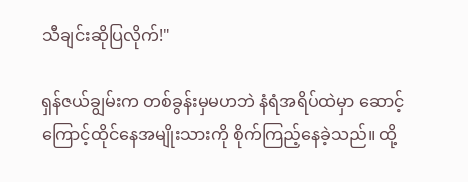သီချင်းဆိုပြလိုက်!"

ရှန်ဇယ်ချွမ်းက တစ်ခွန်းမှမဟဘဲ နံရံအရိပ်ထဲမှာ ဆောင့်ကြောင့်ထိုင်နေအမျိုးသားကို စိုက်ကြည့်နေခဲ့သည်။ ထို့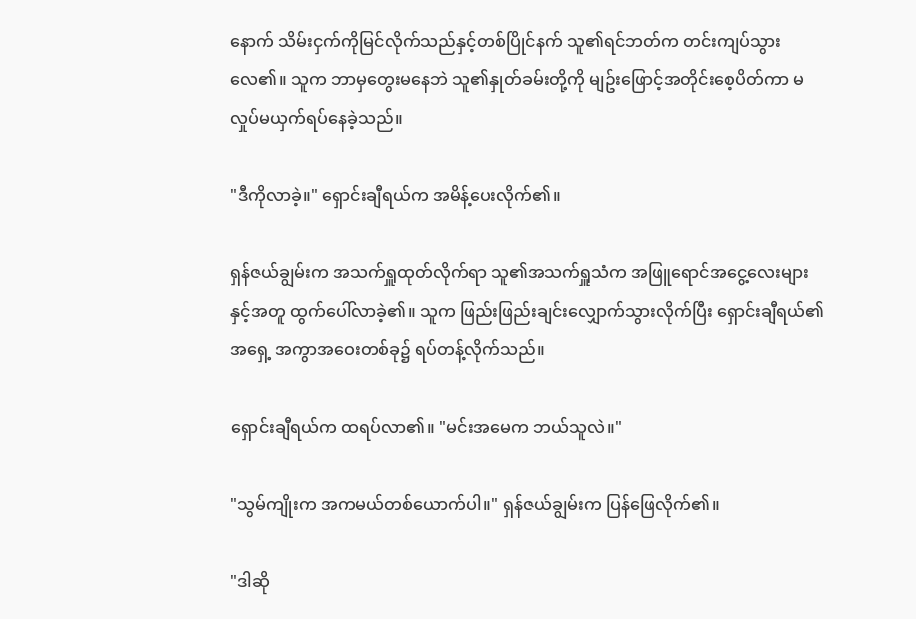နောက် သိမ်းငှက်ကိုမြင်လိုက်သည်နှင့်တစ်ပြိုင်နက် သူ၏ရင်ဘတ်က တင်းကျပ်သွားလေ၏။ သူက ဘာမှတွေးမနေဘဲ သူ၏နှုတ်ခမ်းတို့ကို မျဥ်းဖြောင့်အတိုင်းစေ့ပိတ်ကာ မလှုပ်မယှက်ရပ်နေခဲ့သည်။

"ဒီကိုလာခဲ့။" ရှောင်းချီရယ်က အမိန့်ပေးလိုက်၏။

ရှန်ဇယ်ချွမ်းက အသက်ရှူထုတ်လိုက်ရာ သူ၏အသက်ရှူသံက အဖြူရောင်အငွေ့လေးများနှင့်အတူ ထွက်ပေါ်လာခဲ့၏။ သူက ဖြည်းဖြည်းချင်းလျှောက်သွားလိုက်ပြီး ရှောင်းချီရယ်၏အရှေ့ အကွာအဝေးတစ်ခု၌ ရပ်တန့်လိုက်သည်။

ရှောင်းချီရယ်က ထရပ်လာ၏။ "မင်းအမေက ဘယ်သူလဲ။"

"သွမ်ကျိုးက အကမယ်တစ်ယောက်ပါ။" ရှန်ဇယ်ချွမ်းက ပြန်ဖြေလိုက်၏။

"ဒါဆို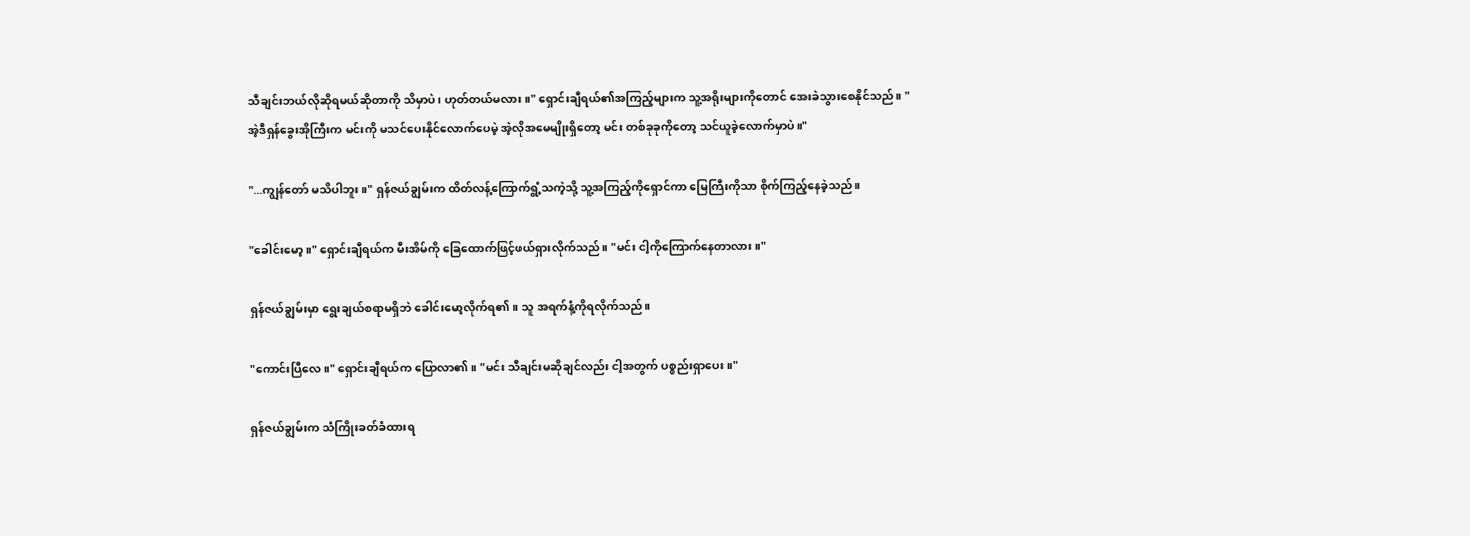သီချင်းဘယ်လိုဆိုရမယ်ဆိုတာကို သိမှာပဲ၊ ဟုတ်တယ်မလား။" ရှောင်းချီရယ်၏အကြည့်များက သူ့အရိုးများကိုတောင် အေးခဲသွားစေနိုင်သည်။ "အဲ့ဒီရှန်ခွေးအိုကြီးက မင်းကို မသင်ပေးနိုင်လောက်ပေမဲ့ အဲ့လိုအမေမျိုးရှိတော့ မင်း တစ်ခုခုကိုတော့ သင်ယူခဲ့လောက်မှာပဲ။"

"...ကျွန်တော် မသိပါဘူး။" ရှန်ဇယ်ချွမ်းက ထိတ်လန့်ကြောက်ရွံ့သကဲ့သို့ သူ့အကြည့်ကိုရှောင်ကာ မြေကြီးကိုသာ စိုက်ကြည့်နေခဲ့သည်။

"ခေါင်းမော့။" ရှောင်းချီရယ်က မီးအိမ်ကို ခြေထောက်ဖြင့်ဖယ်ရှားလိုက်သည်။ "မင်း ငါ့ကိုကြောက်နေတာလား။"

ရှန်ဇယ်ချွမ်းမှာ ရွေးချယ်စရာမရှိဘဲ ခေါင်းမော့လိုက်ရ၏။ သူ အရက်နံ့ကိုရလိုက်သည်။

"ကောင်းပြီလေ။" ရှောင်းချီရယ်က ပြောလာ၏။ "မင်း သီချင်းမဆိုချင်လည်း ငါ့အတွက် ပစ္စည်းရှာပေး။"

ရှန်ဇယ်ချွမ်းက သံကြိုးခတ်ခံထားရ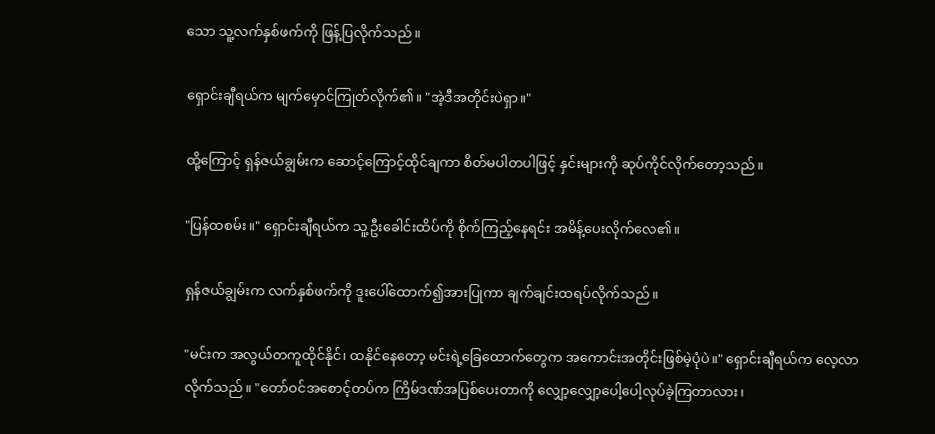သော သူ့လက်နှစ်ဖက်ကို ဖြန့်ပြလိုက်သည်။

ရှောင်းချီရယ်က မျက်မှောင်ကြုတ်လိုက်၏။ "အဲ့ဒီအတိုင်းပဲရှာ။"

ထို့ကြောင့် ရှန်ဇယ်ချွမ်းက ဆောင့်ကြောင့်ထိုင်ချကာ စိတ်မပါတပါဖြင့် နှင်းများကို ဆုပ်ကိုင်လိုက်တော့သည်။

"ပြန်ထစမ်း။" ရှောင်းချီရယ်က သူ့ဦးခေါင်းထိပ်ကို စိုက်ကြည့်နေရင်း အမိန့်ပေးလိုက်လေ၏။

ရှန်ဇယ်ချွမ်းက လက်နှစ်ဖက်ကို ဒူးပေါ်ထောက်၍အားပြုကာ ချက်ချင်းထရပ်လိုက်သည်။

"မင်းက အလွယ်တကူထိုင်နိုင်၊ ထနိုင်နေတော့ မင်းရဲ့ခြေထောက်တွေက အကောင်းအတိုင်းဖြစ်မဲ့ပုံပဲ။" ရှောင်းချီရယ်က လေ့လာလိုက်သည်။ "တော်ဝင်အစောင့်တပ်က ကြိမ်ဒဏ်အပြစ်ပေးတာကို လျှော့လျှော့ပေါ့ပေါ့လုပ်ခဲ့ကြတာလား၊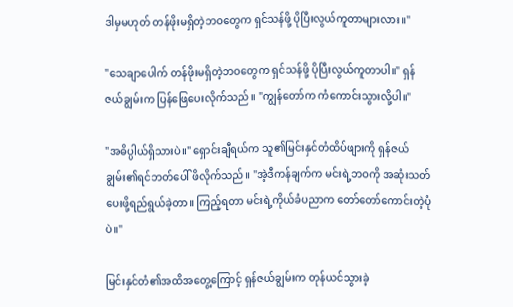ဒါမှမဟုတ် တန်ဖိုးမရှိတဲ့ဘဝတွေက ရှင်သန်ဖို့ ပိုပြီးလွယ်ကူတာများလား။"

"သေချာပေါက် တန်ဖိုးမရှိတဲ့ဘဝတွေက ရှင်သန်ဖို့ ပိုပြီးလွယ်ကူတာပါ။" ရှန်ဇယ်ချွမ်းက ပြန်ဖြေပေးလိုက်သည်။ "ကျွန်တော်က ကံကောင်းသွားလို့ပါ။"

"အဓိပ္ပါယ်ရှိသားပဲ။" ရှောင်းချီရယ်က သူ၏မြင်းနှင်တံထိပ်ဖျားကို ရှန်ဇယ်ချွမ်း၏ရင်ဘတ်ပေါ် ဖိလိုက်သည်။ "အဲ့ဒီကန်ချက်က မင်းရဲ့ဘဝကို အဆုံးသတ်ပေးဖို့ရည်ရွယ်ခဲ့တာ။ ကြည့်ရတာ မင်းရဲ့ကိုယ်ခံပညာက တော်တော်ကောင်းတဲ့ပုံပဲ။"

မြင်းနှင်တံ၏အထိအတွေ့ကြောင့် ရှန်ဇယ်ချွမ်းက တုန်ယင်သွားခဲ့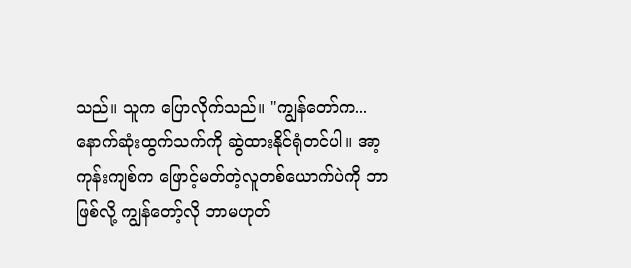သည်။ သူက ပြောလိုက်သည်။ "ကျွန်တော်က... နောက်ဆုံးထွက်သက်ကို ဆွဲထားနိုင်ရုံတင်ပါ။ အာ့ကုန်းကျစ်က ဖြောင့်မတ်တဲ့လူတစ်ယောက်ပဲကို ဘာဖြစ်လို့ ကျွန်တော့်လို ဘာမဟုတ်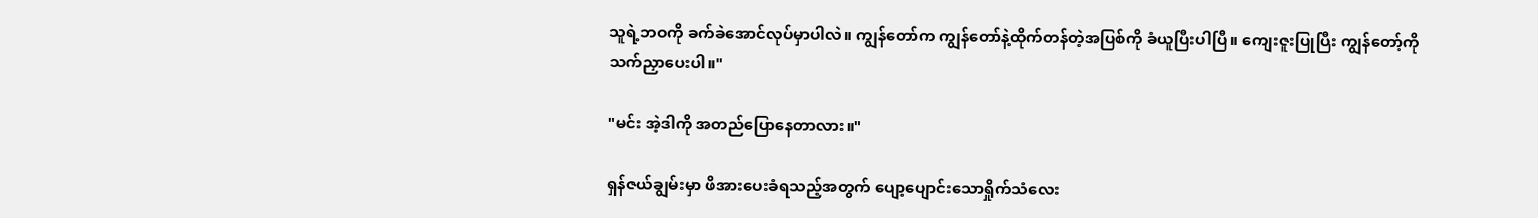သူရဲ့ဘဝကို ခက်ခဲအောင်လုပ်မှာပါလဲ။ ကျွန်တော်က ကျွန်တော်နဲ့ထိုက်တန်တဲ့အပြစ်ကို ခံယူပြီးပါပြီ။ ကျေးဇူးပြုပြီး ကျွန်တော့်ကို သက်ညှာပေးပါ။"

"မင်း အဲ့ဒါကို အတည်ပြောနေတာလား။"

ရှန်ဇယ်ချွမ်းမှာ ဖိအားပေးခံရသည့်အတွက် ပျော့ပျောင်းသောရှိုက်သံလေး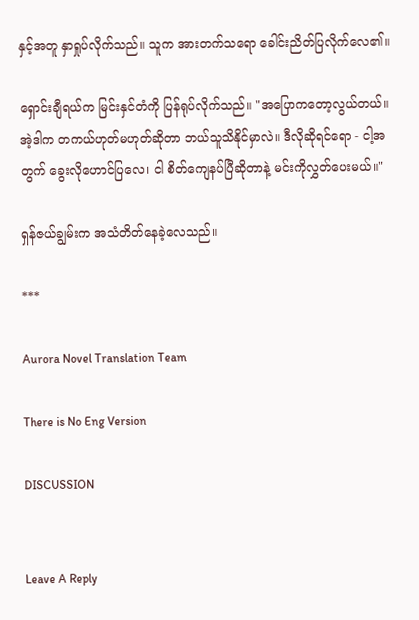နှင့်အတူ နှာရှုပ်လိုက်သည်။ သူက အားတက်သရော ခေါင်းညိတ်ပြလိုက်လေ၏။

ရှောင်းချီရယ်က မြင်းနှင်တံကို ပြန်ရုပ်လိုက်သည်။ "အပြောကတော့လွယ်တယ်။ အဲ့ဒါက တကယ်ဟုတ်မဟုတ်ဆိုတာ ဘယ်သူသိနိုင်မှာလဲ။ ဒီလိုဆိုရင်ရော - ငါ့အတွက် ခွေးလိုဟောင်ပြလေ၊ ငါ စိတ်ကျေနပ်ပြီဆိုတာနဲ့ မင်းကိုလွှတ်ပေးမယ်။"

ရှန်ဇယ်ချွမ်းက အသံတိတ်နေခဲ့လေသည်။

***

Aurora Novel Translation Team

There is No Eng Version

DISCUSSION


Leave A Reply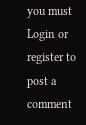you must Login or register to post a comment